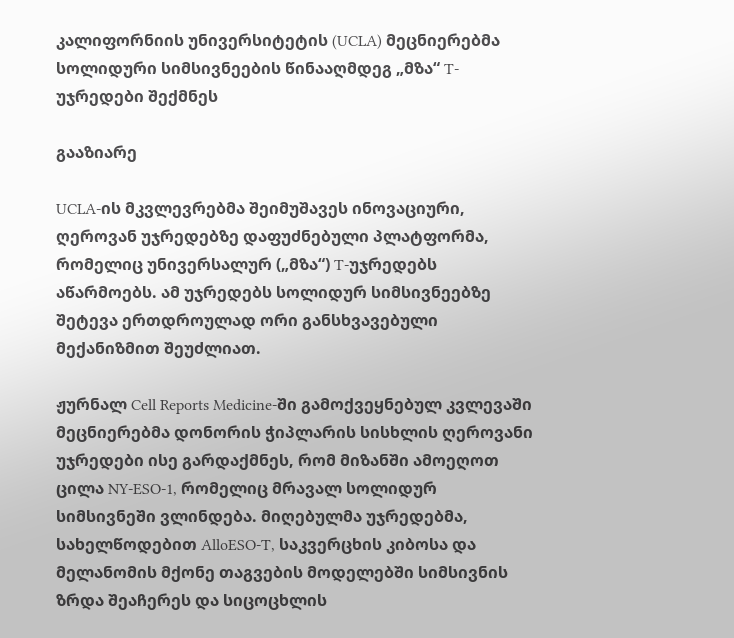კალიფორნიის უნივერსიტეტის (UCLA) მეცნიერებმა სოლიდური სიმსივნეების წინააღმდეგ „მზა“ T-უჯრედები შექმნეს

გააზიარე

UCLA-ის მკვლევრებმა შეიმუშავეს ინოვაციური, ღეროვან უჯრედებზე დაფუძნებული პლატფორმა, რომელიც უნივერსალურ („მზა“) T-უჯრედებს აწარმოებს. ამ უჯრედებს სოლიდურ სიმსივნეებზე შეტევა ერთდროულად ორი განსხვავებული მექანიზმით შეუძლიათ.

ჟურნალ Cell Reports Medicine-ში გამოქვეყნებულ კვლევაში მეცნიერებმა დონორის ჭიპლარის სისხლის ღეროვანი უჯრედები ისე გარდაქმნეს, რომ მიზანში ამოეღოთ ცილა NY-ESO-1, რომელიც მრავალ სოლიდურ სიმსივნეში ვლინდება. მიღებულმა უჯრედებმა, სახელწოდებით AlloESO-T, საკვერცხის კიბოსა და მელანომის მქონე თაგვების მოდელებში სიმსივნის ზრდა შეაჩერეს და სიცოცხლის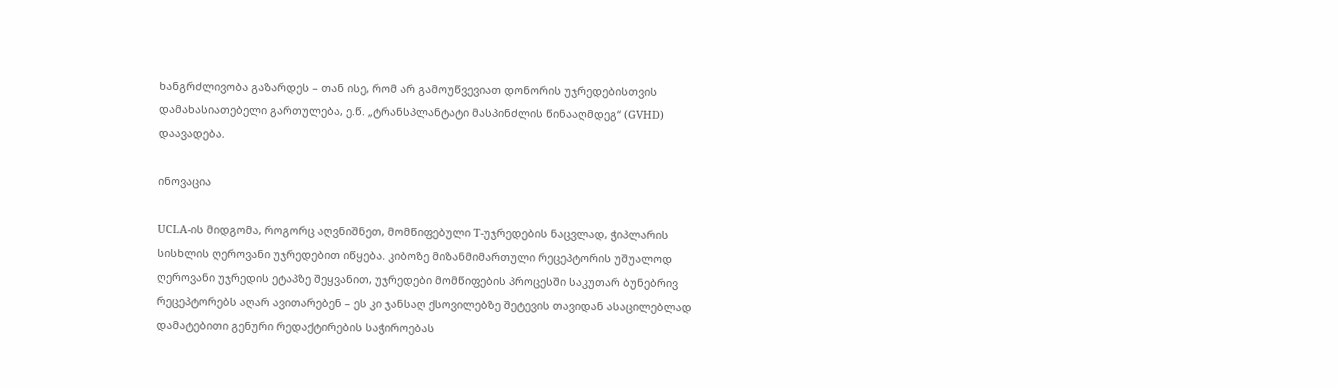ხანგრძლივობა გაზარდეს – თან ისე, რომ არ გამოუწვევიათ დონორის უჯრედებისთვის დამახასიათებელი გართულება, ე.წ. „ტრანსპლანტატი მასპინძლის წინააღმდეგ“ (GVHD) დაავადება.

ინოვაცია

UCLA-ის მიდგომა, როგორც აღვნიშნეთ, მომწიფებული T-უჯრედების ნაცვლად, ჭიპლარის სისხლის ღეროვანი უჯრედებით იწყება. კიბოზე მიზანმიმართული რეცეპტორის უშუალოდ ღეროვანი უჯრედის ეტაპზე შეყვანით, უჯრედები მომწიფების პროცესში საკუთარ ბუნებრივ რეცეპტორებს აღარ ავითარებენ – ეს კი ჯანსაღ ქსოვილებზე შეტევის თავიდან ასაცილებლად დამატებითი გენური რედაქტირების საჭიროებას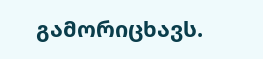გამორიცხავს.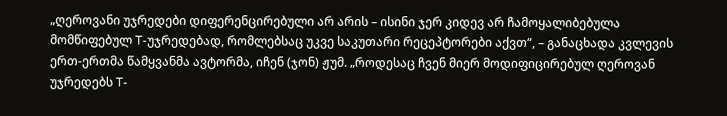„ღეროვანი უჯრედები დიფერენცირებული არ არის – ისინი ჯერ კიდევ არ ჩამოყალიბებულა მომწიფებულ T-უჯრედებად, რომლებსაც უკვე საკუთარი რეცეპტორები აქვთ“, – განაცხადა კვლევის ერთ-ერთმა წამყვანმა ავტორმა, იჩენ (ჯონ) ჟუმ. „როდესაც ჩვენ მიერ მოდიფიცირებულ ღეროვან უჯრედებს T-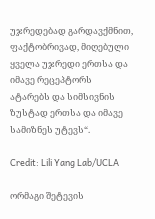უჯრედებად გარდავქმნით, ფაქტობრივად, მიღებული ყველა უჯრედი ერთსა და იმავე რეცეპტორს ატარებს და სიმსივნის ზუსტად ერთსა და იმავე სამიზნეს უტევს“.

Credit: Lili Yang Lab/UCLA

ორმაგი შეტევის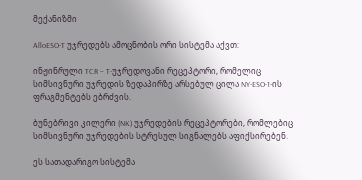მექანიზმი

AlloESO-T უჯრედებს ამოცნობის ორი სისტემა აქვთ:

ინჟინრული TCR – T-უჯრედოვანი რეცეპტორი, რომელიც სიმსივნური უჯრედის ზედაპირზე არსებულ ცილა NY-ESO-1-ის ფრაგმენტებს ებრძვის.

ბუნებრივი კილერი (NK) უჯრედების რეცეპტორები, რომლებიც სიმსივნური უჯრედების სტრესულ სიგნალებს აფიქსირებენ.

ეს სათადარიგო სისტემა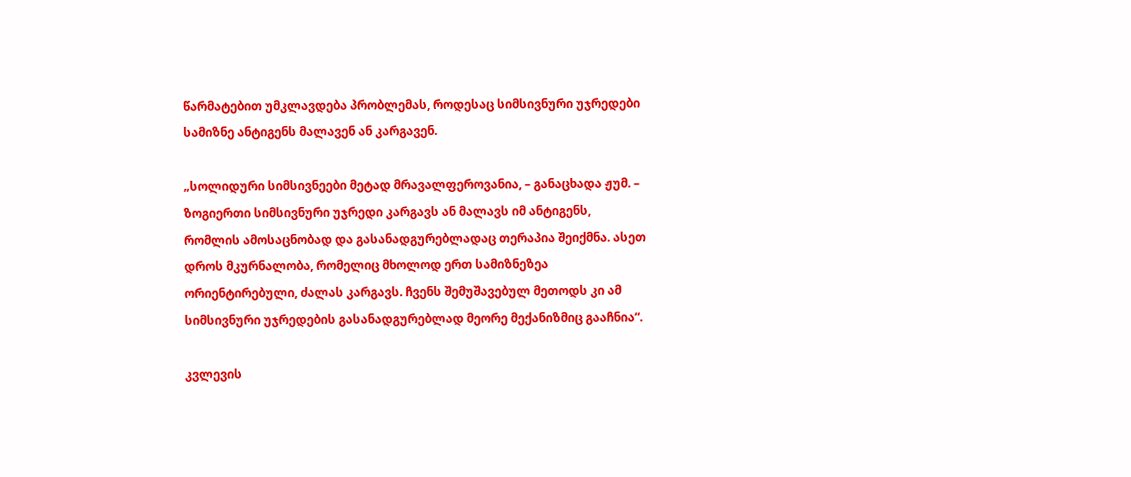წარმატებით უმკლავდება პრობლემას, როდესაც სიმსივნური უჯრედები სამიზნე ანტიგენს მალავენ ან კარგავენ.

„სოლიდური სიმსივნეები მეტად მრავალფეროვანია, – განაცხადა ჟუმ. – ზოგიერთი სიმსივნური უჯრედი კარგავს ან მალავს იმ ანტიგენს, რომლის ამოსაცნობად და გასანადგურებლადაც თერაპია შეიქმნა. ასეთ დროს მკურნალობა, რომელიც მხოლოდ ერთ სამიზნეზეა ორიენტირებული, ძალას კარგავს. ჩვენს შემუშავებულ მეთოდს კი ამ სიმსივნური უჯრედების გასანადგურებლად მეორე მექანიზმიც გააჩნია“.

კვლევის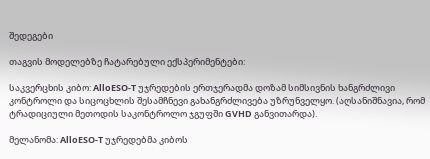შედეგები

თაგვის მოდელებზე ჩატარებული ექსპერიმენტები:

საკვერცხის კიბო: AlloESO-T უჯრედების ერთჯერადმა დოზამ სიმსივნის ხანგრძლივი კონტროლი და სიცოცხლის შესამჩნევი გახანგრძლივება უზრუნველყო. (აღსანიშნავია, რომ ტრადიციული მეთოდის საკონტროლო ჯგუფში GVHD განვითარდა).

მელანომა: AlloESO-T უჯრედებმა კიბოს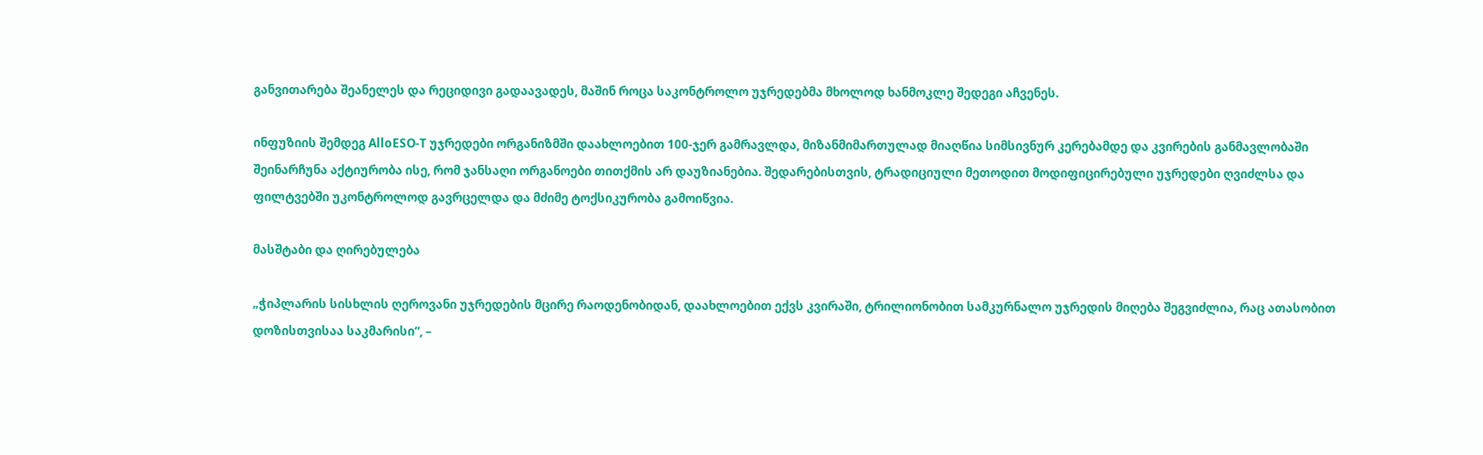განვითარება შეანელეს და რეციდივი გადაავადეს, მაშინ როცა საკონტროლო უჯრედებმა მხოლოდ ხანმოკლე შედეგი აჩვენეს.

ინფუზიის შემდეგ AlloESO-T უჯრედები ორგანიზმში დაახლოებით 100-ჯერ გამრავლდა, მიზანმიმართულად მიაღწია სიმსივნურ კერებამდე და კვირების განმავლობაში შეინარჩუნა აქტიურობა ისე, რომ ჯანსაღი ორგანოები თითქმის არ დაუზიანებია. შედარებისთვის, ტრადიციული მეთოდით მოდიფიცირებული უჯრედები ღვიძლსა და ფილტვებში უკონტროლოდ გავრცელდა და მძიმე ტოქსიკურობა გამოიწვია.

მასშტაბი და ღირებულება

„ჭიპლარის სისხლის ღეროვანი უჯრედების მცირე რაოდენობიდან, დაახლოებით ექვს კვირაში, ტრილიონობით სამკურნალო უჯრედის მიღება შეგვიძლია, რაც ათასობით დოზისთვისაა საკმარისი“, –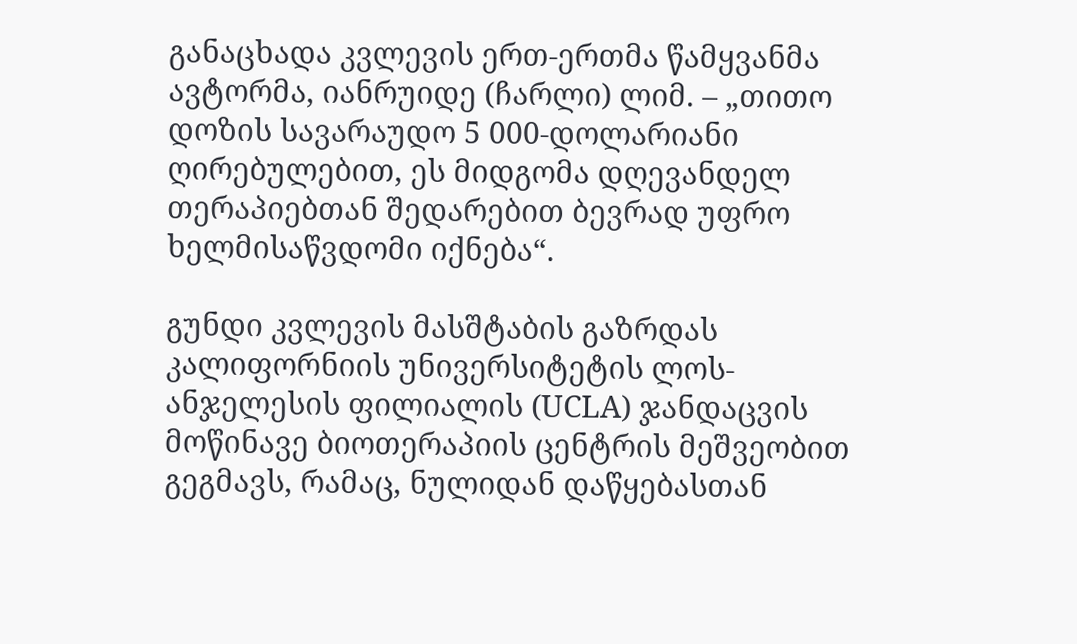განაცხადა კვლევის ერთ-ერთმა წამყვანმა ავტორმა, იანრუიდე (ჩარლი) ლიმ. – „თითო დოზის სავარაუდო 5 000-დოლარიანი ღირებულებით, ეს მიდგომა დღევანდელ თერაპიებთან შედარებით ბევრად უფრო ხელმისაწვდომი იქნება“.

გუნდი კვლევის მასშტაბის გაზრდას კალიფორნიის უნივერსიტეტის ლოს-ანჯელესის ფილიალის (UCLA) ჯანდაცვის მოწინავე ბიოთერაპიის ცენტრის მეშვეობით გეგმავს, რამაც, ნულიდან დაწყებასთან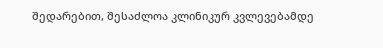შედარებით, შესაძლოა კლინიკურ კვლევებამდე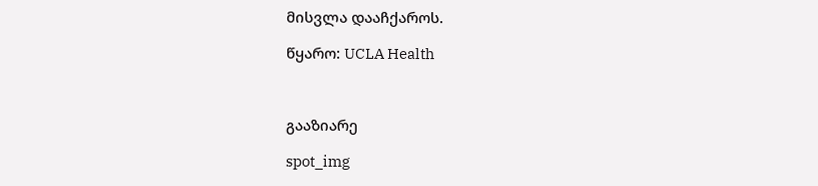მისვლა დააჩქაროს.

წყარო: UCLA Health



გააზიარე

spot_img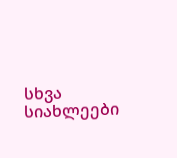სხვა სიახლეები